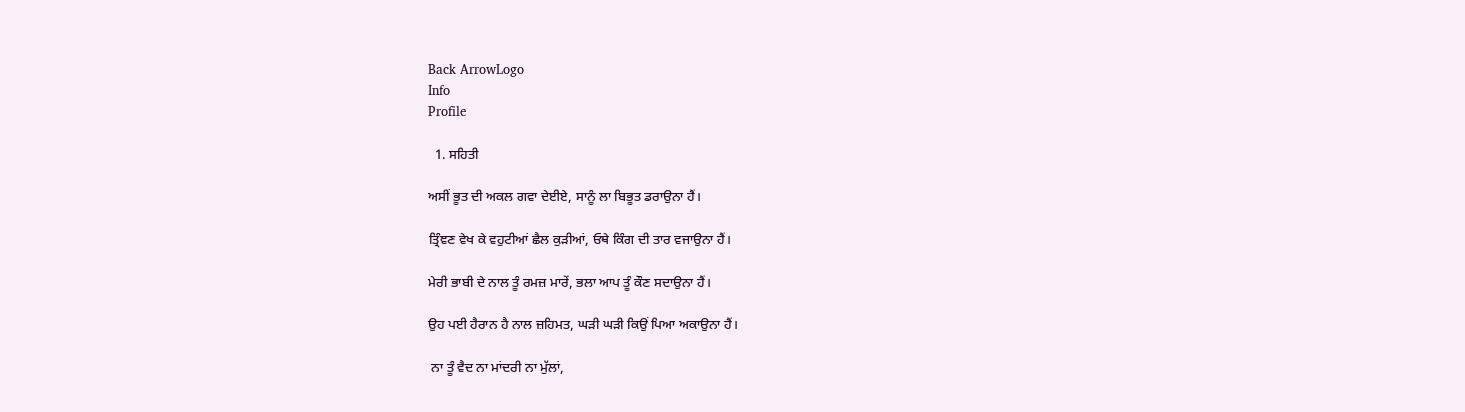Back ArrowLogo
Info
Profile

  1. ਸਹਿਤੀ

ਅਸੀਂ ਭੂਤ ਦੀ ਅਕਲ ਗਵਾ ਦੇਈਏ, ਸਾਨੂੰ ਲਾ ਬਿਭੂਤ ਡਰਾਉਨਾ ਹੈਂ।

ਤ੍ਰਿੰਞਣ ਵੇਖ ਕੇ ਵਹੁਟੀਆਂ ਛੈਲ ਕੁੜੀਆਂ, ਓਥੇ ਕਿੰਗ ਦੀ ਤਾਰ ਵਜਾਉਨਾ ਹੈਂ।

ਮੇਰੀ ਭਾਬੀ ਦੇ ਨਾਲ ਤੂੰ ਰਮਜ਼ ਮਾਰੇਂ, ਭਲਾ ਆਪ ਤੂੰ ਕੌਣ ਸਦਾਉਨਾ ਹੈਂ।

ਉਹ ਪਈ ਹੈਰਾਨ ਹੈ ਨਾਲ ਜ਼ਹਿਮਤ, ਘੜੀ ਘੜੀ ਕਿਉਂ ਪਿਆ ਅਕਾਉਨਾ ਹੈਂ।

 ਨਾ ਤੂੰ ਵੈਦ ਨਾ ਮਾਂਦਰੀ ਨਾ ਮੁੱਲਾਂ,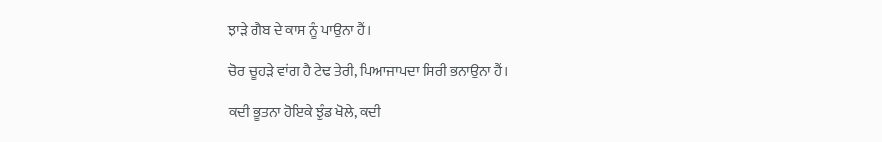ਝਾੜੇ ਗੈਬ ਦੇ ਕਾਸ ਨੂੰ ਪਾਉਨਾ ਹੈਂ।

ਚੋਰ ਚੂਹੜੇ ਵਾਂਗ ਹੈ ਟੇਢ ਤੇਰੀ, ਪਿਆਜਾਪਦਾ ਸਿਰੀ ਭਨਾਉਨਾ ਹੈਂ।

ਕਦੀ ਭੂਤਨਾ ਹੋਇਕੇ ਝੁੰਡ ਖੋਲੇ, ਕਦੀ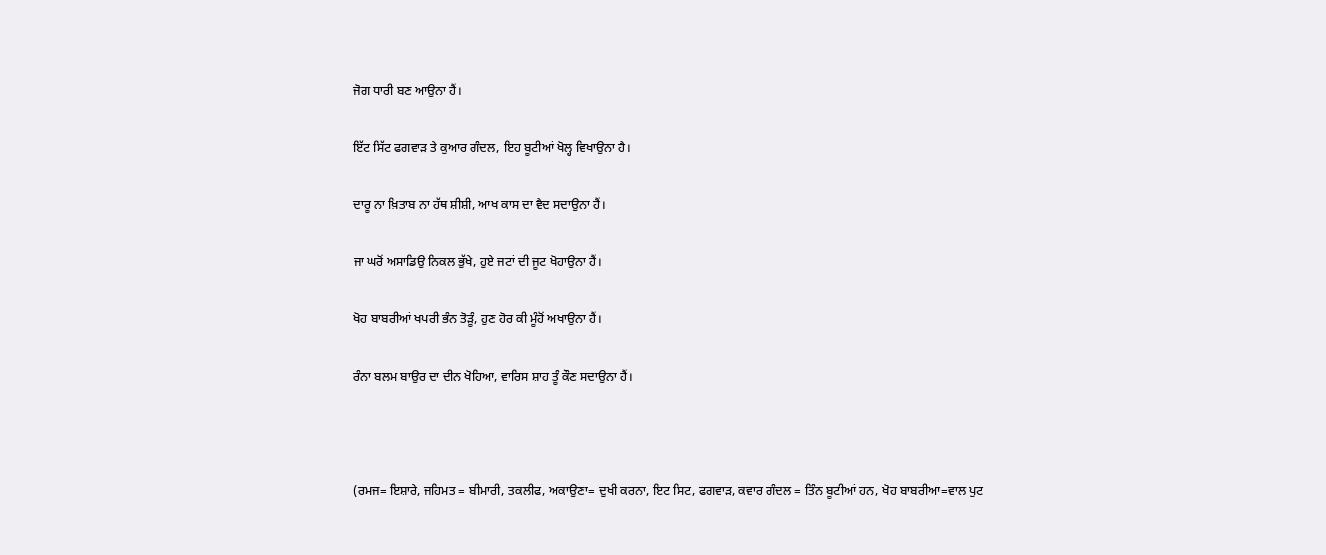ਜੋਗ ਧਾਰੀ ਬਣ ਆਉਨਾ ਹੈਂ।

ਇੱਟ ਸਿੱਟ ਫਗਵਾੜ ਤੇ ਕੁਆਰ ਗੰਦਲ, ਇਹ ਬੂਟੀਆਂ ਖੋਲ੍ਹ ਵਿਖਾਉਨਾ ਹੈ।

ਦਾਰੂ ਨਾ ਖ਼ਿਤਾਬ ਨਾ ਹੱਥ ਸ਼ੀਸ਼ੀ, ਆਖ ਕਾਸ ਦਾ ਵੈਦ ਸਦਾਉਨਾ ਹੈਂ।

ਜਾ ਘਰੋਂ ਅਸਾਡਿਉ ਨਿਕਲ ਭੁੱਖੇ, ਹੁਏ ਜਟਾਂ ਦੀ ਜੂਟ ਖੋਹਾਉਨਾ ਹੈਂ।

ਖੋਹ ਬਾਬਰੀਆਂ ਖਪਰੀ ਭੰਨ ਤੋੜੂੰ, ਹੁਣ ਹੋਰ ਕੀ ਮੂੰਹੋਂ ਅਖਾਉਨਾ ਹੈਂ।

ਰੰਨਾ ਬਲਮ ਬਾਉਰ ਦਾ ਦੀਨ ਖੋਹਿਆ, ਵਾਰਿਸ ਸ਼ਾਹ ਤੂੰ ਕੌਣ ਸਦਾਉਨਾ ਹੈਂ।



(ਰਮਜ= ਇਸ਼ਾਰੇ, ਜਹਿਮਤ = ਬੀਮਾਰੀ, ਤਕਲੀਫ, ਅਕਾਉਣਾ= ਦੁਖੀ ਕਰਨਾ, ਇਟ ਸਿਟ, ਫਗਵਾੜ, ਕਵਾਰ ਗੰਦਲ = ਤਿੰਨ ਬੂਟੀਆਂ ਹਨ, ਖੋਹ ਬਾਬਰੀਆ=ਵਾਲ ਪੁਟ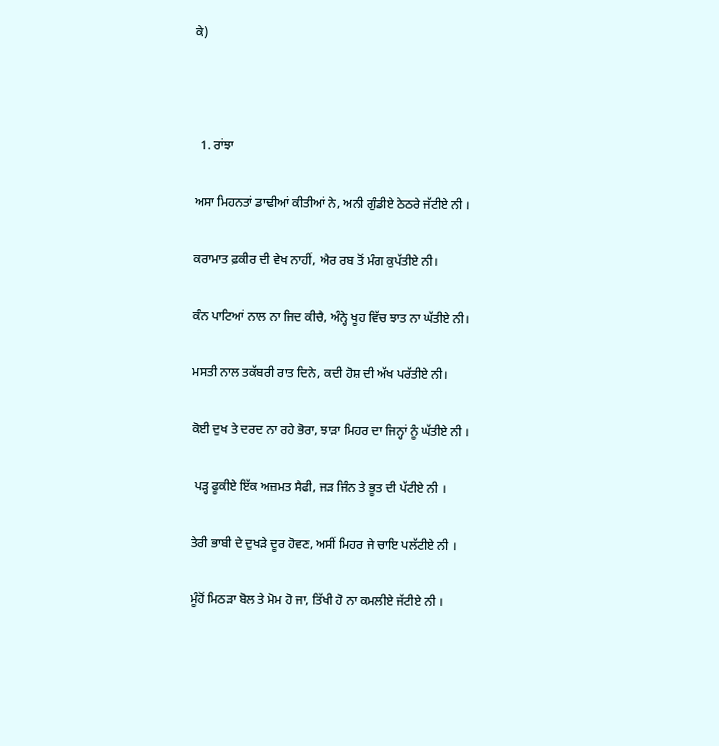ਕੇ)



  1. ਰਾਂਝਾ

ਅਸਾ ਮਿਹਨਤਾਂ ਡਾਢੀਆਂ ਕੀਤੀਆਂ ਨੇ, ਅਨੀ ਗੁੰਡੀਏ ਠੇਠਰੇ ਜੱਟੀਏ ਨੀ ।

ਕਰਾਮਾਤ ਫ਼ਕੀਰ ਦੀ ਵੇਖ ਨਾਹੀਂ, ਐਰ ਰਬ ਤੋਂ ਮੰਗ ਕੁਪੱਤੀਏ ਨੀ।

ਕੰਨ ਪਾਟਿਆਂ ਨਾਲ ਨਾ ਜਿਦ ਕੀਚੈ, ਅੰਨ੍ਹੇ ਖੂਹ ਵਿੱਚ ਝਾਤ ਨਾ ਘੱਤੀਏ ਨੀ।

ਮਸਤੀ ਨਾਲ ਤਕੱਬਰੀ ਰਾਤ ਦਿਨੇ, ਕਦੀ ਹੋਸ਼ ਦੀ ਅੱਖ ਪਰੱਤੀਏ ਨੀ।

ਕੋਈ ਦੁਖ ਤੇ ਦਰਦ ਨਾ ਰਹੇ ਭੋਰਾ, ਝਾੜਾ ਮਿਹਰ ਦਾ ਜਿਨ੍ਹਾਂ ਨੂੰ ਘੱਤੀਏ ਨੀ ।

 ਪੜ੍ਹ ਫੂਕੀਏ ਇੱਕ ਅਜ਼ਮਤ ਸੈਫੀ, ਜੜ ਜਿੰਨ ਤੇ ਭੂਤ ਦੀ ਪੱਟੀਏ ਨੀ ।

ਤੇਰੀ ਭਾਬੀ ਦੇ ਦੁਖੜੇ ਦੂਰ ਹੋਵਣ, ਅਸੀਂ ਮਿਹਰ ਜੇ ਚਾਇ ਪਲੱਟੀਏ ਨੀ ।

ਮੂੰਹੋਂ ਮਿਠੜਾ ਬੋਲ ਤੇ ਮੋਮ ਹੋ ਜਾ, ਤਿੱਖੀ ਹੋ ਨਾ ਕਮਲੀਏ ਜੱਟੀਏ ਨੀ ।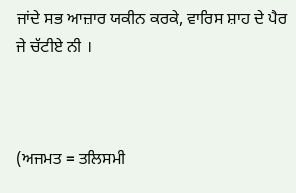ਜਾਂਦੇ ਸਭ ਆਜ਼ਾਰ ਯਕੀਨ ਕਰਕੇ, ਵਾਰਿਸ ਸ਼ਾਹ ਦੇ ਪੈਰ ਜੇ ਚੱਟੀਏ ਨੀ ।



(ਅਜਮਤ = ਤਲਿਸਮੀ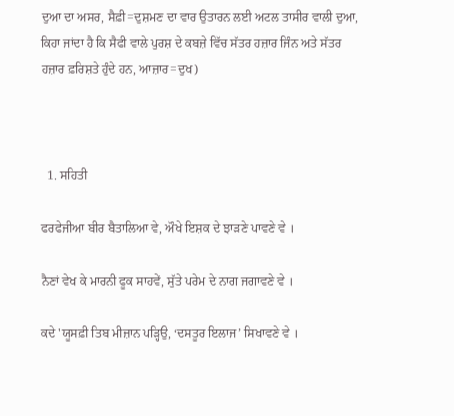ਦੁਆ ਦਾ ਅਸਰ, ਸੈਫ਼ੀ=ਦੁਸ਼ਮਣ ਦਾ ਵਾਰ ਉਤਾਰਨ ਲਈ ਅਟਲ ਤਾਸੀਰ ਵਾਲੀ ਦੁਆ, ਕਿਹਾ ਜਾਂਦਾ ਹੈ ਕਿ ਸੈਫੀ ਵਾਲੇ ਪੁਰਸ਼ ਦੇ ਕਬਜ਼ੇ ਵਿੱਚ ਸੱਤਰ ਹਜ਼ਾਰ ਜਿੰਨ ਅਤੇ ਸੱਤਰ ਹਜ਼ਾਰ ਫ਼ਰਿਸ਼ਤੇ ਹੁੰਦੇ ਹਨ, ਆਜ਼ਾਰ=ਦੁਖ)



  1. ਸਹਿਤੀ

ਫਰਫੇਜੀਆ ਬੀਰ ਬੈਤਾਲਿਆ ਵੇ, ਔਖੇ ਇਸ਼ਕ ਦੇ ਝਾੜਣੇ ਪਾਵਣੇ ਵੇ ।

ਨੈਣਾਂ ਵੇਖ ਕੇ ਮਾਰਨੀ ਫੂਕ ਸਾਹਵੇਂ, ਸੁੱਤੇ ਪਰੇਮ ਦੇ ਨਾਗ ਜਗਾਵਣੇ ਵੇ ।

ਕਦੇ 'ਯੂਸਫ਼ੀ ਤਿਬ ਮੀਜ਼ਾਨ ਪੜ੍ਹਿਉ, ‘ਦਸਤੂਰ ਇਲਾਜ’ ਸਿਖਾਵਣੇ ਵੇ ।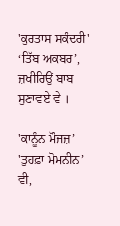'ਕੁਰਤਾਸ ਸਕੰਦਰੀ' ‘ਤਿੱਬ ਅਕਬਰ’, ਜ਼ਖੀਰਿਉਂ ਬਾਬ ਸੁਣਾਵਏ ਵੇ ।

'ਕਾਨੂੰਨ ਮੌਜਜ਼’ 'ਤੁਹਫ਼ਾ ਮੋਮਨੀਨ’ ਵੀ,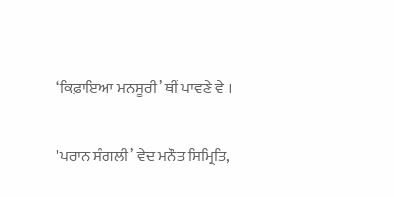‘ਕਿਫ਼ਾਇਆ ਮਨਸੂਰੀ’ ਥੀਂ ਪਾਵਣੇ ਵੇ ।

'ਪਰਾਨ ਸੰਗਲੀ’ ਵੇਦ ਮਨੌਤ ਸਿਮ੍ਰਿਤਿ,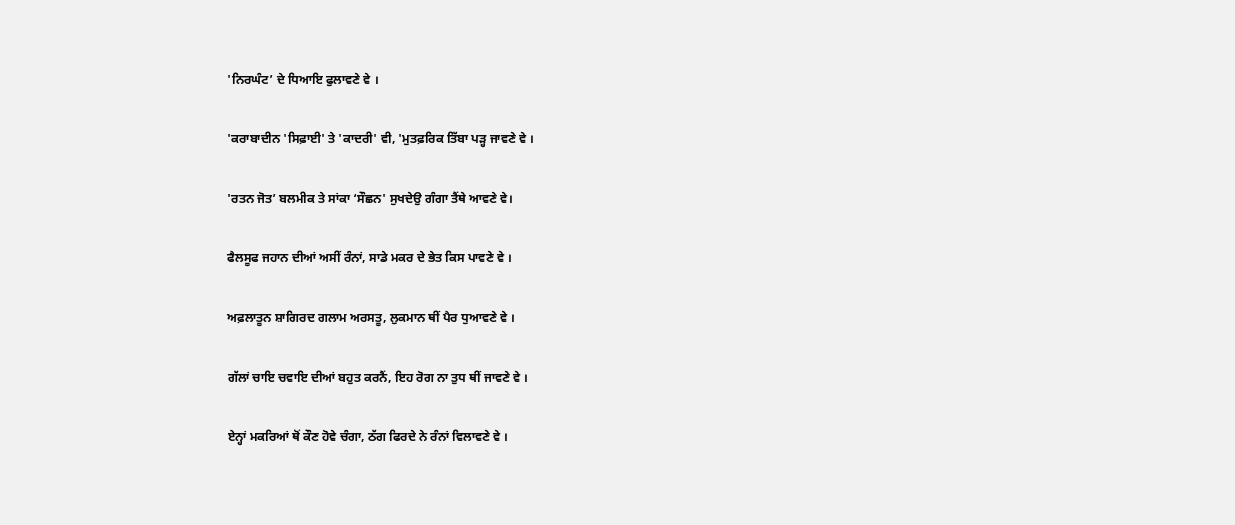'ਨਿਰਘੰਟ’ ਦੇ ਧਿਆਇ ਫੁਲਾਵਣੇ ਵੇ ।

'ਕਰਾਬਾਦੀਨ 'ਸਿਫ਼ਾਈ' ਤੇ 'ਕਾਦਰੀ' ਵੀ, 'ਮੁਤਫ਼ਰਿਕ ਤਿੱਬਾ ਪੜ੍ਹ ਜਾਵਣੇ ਵੇ ।

'ਰਤਨ ਜੋਤ’ ਬਲਮੀਕ ਤੇ ਸਾਂਕਾ ‘ਸੌਛਨ' ਸੁਖਦੇਉ ਗੰਗਾ ਤੈਂਥੇ ਆਵਣੇ ਵੇ।

ਫੈਲਸੂਫ ਜਹਾਨ ਦੀਆਂ ਅਸੀਂ ਰੰਨਾਂ, ਸਾਡੇ ਮਕਰ ਦੇ ਭੇਤ ਕਿਸ ਪਾਵਣੇ ਵੇ ।

ਅਫ਼ਲਾਤੂਨ ਸ਼ਾਗਿਰਦ ਗਲਾਮ ਅਰਸਤੂ, ਲੁਕਮਾਨ ਥੀਂ ਪੈਰ ਧੁਆਵਣੇ ਵੇ ।

ਗੱਲਾਂ ਚਾਇ ਚਵਾਇ ਦੀਆਂ ਬਹੁਤ ਕਰਨੈਂ, ਇਹ ਰੋਗ ਨਾ ਤੁਧ ਥੀਂ ਜਾਵਣੇ ਵੇ ।

ਏਨ੍ਹਾਂ ਮਕਰਿਆਂ ਥੋਂ ਕੌਣ ਹੋਵੇ ਚੰਗਾ, ਠੱਗ ਫਿਰਦੇ ਨੇ ਰੰਨਾਂ ਵਿਲਾਵਣੇ ਵੇ ।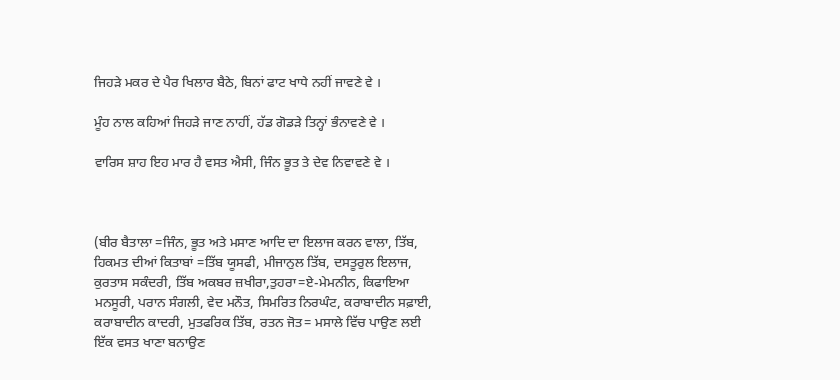ਜਿਹੜੇ ਮਕਰ ਦੇ ਪੈਰ ਖਿਲਾਰ ਬੈਠੇ, ਬਿਨਾਂ ਫਾਟ ਖਾਧੇ ਨਹੀਂ ਜਾਵਣੇ ਵੇ ।

ਮੂੰਹ ਨਾਲ ਕਹਿਆਂ ਜਿਹੜੇ ਜਾਣ ਨਾਹੀਂ, ਹੱਡ ਗੋਡੜੇ ਤਿਨ੍ਹਾਂ ਭੰਨਾਵਣੇ ਵੇ ।

ਵਾਰਿਸ ਸ਼ਾਹ ਇਹ ਮਾਰ ਹੈ ਵਸਤ ਐਸੀ, ਜਿੰਨ ਭੂਤ ਤੇ ਦੇਵ ਨਿਵਾਵਣੇ ਵੇ ।



(ਬੀਰ ਬੈਤਾਲਾ =ਜਿੰਨ, ਭੂਤ ਅਤੇ ਮਸਾਣ ਆਦਿ ਦਾ ਇਲਾਜ ਕਰਨ ਵਾਲਾ, ਤਿੱਬ, ਹਿਕਮਤ ਦੀਆਂ ਕਿਤਾਬਾਂ =ਤਿੱਬ ਯੂਸਫੀ, ਮੀਜਾਨੁਲ ਤਿੱਬ, ਦਸਤੂਰੁਲ ਇਲਾਜ, ਕੁਰਤਾਸ ਸਕੰਦਰੀ, ਤਿੱਬ ਅਕਬਰ ਜ਼ਖੀਰਾ,ਤੁਹਰਾ=ਏ-ਮੇਮਨੀਨ, ਕਿਫਾਇਆ ਮਨਸੂਰੀ, ਪਰਾਨ ਸੰਗਲੀ, ਵੇਦ ਮਨੌਤ, ਸਿਮਰਿਤ ਨਿਰਘੰਟ, ਕਰਾਬਾਦੀਨ ਸਫ਼ਾਈ, ਕਰਾਬਾਦੀਨ ਕਾਦਰੀ, ਮੁਤਫਰਿਕ ਤਿੱਬ, ਰਤਨ ਜੋਤ= ਮਸਾਲੇ ਵਿੱਚ ਪਾਉਣ ਲਈ ਇੱਕ ਵਸਤ ਖਾਣਾ ਬਨਾਉਣ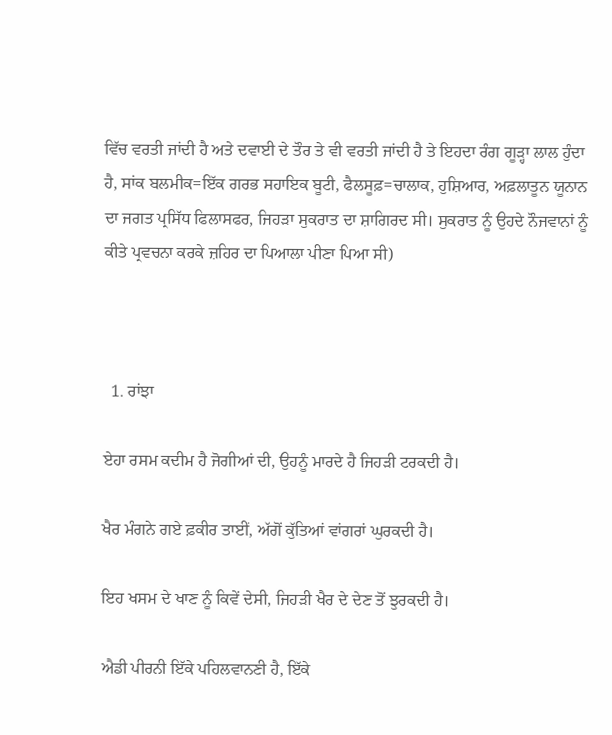ਵਿੱਚ ਵਰਤੀ ਜਾਂਦੀ ਹੈ ਅਤੇ ਦਵਾਈ ਦੇ ਤੌਰ ਤੇ ਵੀ ਵਰਤੀ ਜਾਂਦੀ ਹੈ ਤੇ ਇਹਦਾ ਰੰਗ ਗੂੜ੍ਹਾ ਲਾਲ ਹੁੰਦਾ ਹੈ, ਸਾਂਕ ਬਲਮੀਕ=ਇੱਕ ਗਰਭ ਸਹਾਇਕ ਬੂਟੀ, ਫੈਲਸੂਫ਼=ਚਾਲਾਕ, ਹੁਸ਼ਿਆਰ, ਅਫ਼ਲਾਤੂਨ ਯੂਨਾਨ ਦਾ ਜਗਤ ਪ੍ਰਸਿੱਧ ਫਿਲਾਸਫਰ, ਜਿਹੜਾ ਸੁਕਰਾਤ ਦਾ ਸ਼ਾਗਿਰਦ ਸੀ। ਸੁਕਰਾਤ ਨੂੰ ਉਹਦੇ ਨੌਜਵਾਨਾਂ ਨੂੰ ਕੀਤੇ ਪ੍ਰਵਚਨਾ ਕਰਕੇ ਜ਼ਹਿਰ ਦਾ ਪਿਆਲਾ ਪੀਣਾ ਪਿਆ ਸੀ)



  1. ਰਾਂਝਾ

ਏਹਾ ਰਸਮ ਕਦੀਮ ਹੈ ਜੋਗੀਆਂ ਦੀ, ਉਹਨੂੰ ਮਾਰਦੇ ਹੈ ਜਿਹੜੀ ਟਰਕਦੀ ਹੈ।

ਖੈਰ ਮੰਗਨੇ ਗਏ ਫ਼ਕੀਰ ਤਾਈਂ, ਅੱਗੋਂ ਕੁੱਤਿਆਂ ਵਾਂਗਰਾਂ ਘੁਰਕਦੀ ਹੈ।

ਇਹ ਖਸਮ ਦੇ ਖਾਣ ਨੂੰ ਕਿਵੇਂ ਦੇਸੀ, ਜਿਹੜੀ ਖੈਰ ਦੇ ਦੇਣ ਤੋਂ ਝੁਰਕਦੀ ਹੈ।

ਐਡੀ ਪੀਰਨੀ ਇੱਕੇ ਪਹਿਲਵਾਨਣੀ ਹੈ, ਇੱਕੇ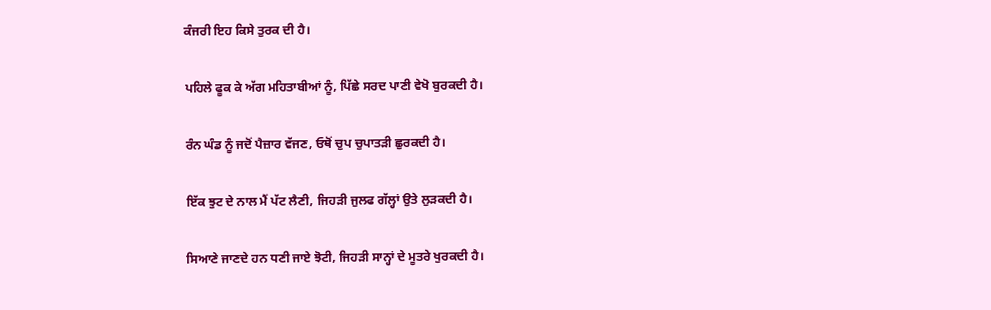ਕੰਜਰੀ ਇਹ ਕਿਸੇ ਤੁਰਕ ਦੀ ਹੈ।

ਪਹਿਲੇ ਫੂਕ ਕੇ ਅੱਗ ਮਹਿਤਾਬੀਆਂ ਨੂੰ, ਪਿੱਛੇ ਸਰਦ ਪਾਣੀ ਵੇਖੋ ਬੁਰਕਦੀ ਹੈ।

ਰੰਨ ਘੰਡ ਨੂੰ ਜਦੋਂ ਪੈਜ਼ਾਰ ਵੱਜਣ, ਓਥੋਂ ਚੁਪ ਚੁਪਾਤੜੀ ਛੁਰਕਦੀ ਹੈ।

ਇੱਕ ਝੁਟ ਦੇ ਨਾਲ ਮੈਂ ਪੱਟ ਲੈਣੀ, ਜਿਹੜੀ ਜੁਲਫ ਗੱਲ੍ਹਾਂ ਉਤੇ ਲੁੜਕਦੀ ਹੈ।

ਸਿਆਣੇ ਜਾਣਦੇ ਹਨ ਧਣੀ ਜਾਏ ਝੋਟੀ, ਜਿਹੜੀ ਸਾਨ੍ਹਾਂ ਦੇ ਮੂਤਰੇ ਖੁਰਕਦੀ ਹੈ।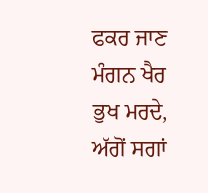ਫਕਰ ਜਾਣ ਮੰਗਨ ਖੈਰ ਭੁਖ ਮਰਦੇ, ਅੱਗੋਂ ਸਗਾਂ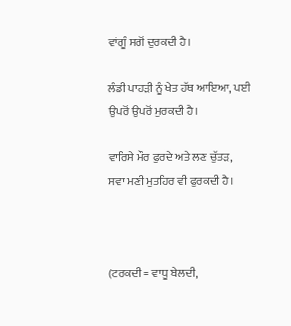ਵਾਂਗੂੰ ਸਗੋਂ ਦੁਰਕਦੀ ਹੈ।

ਲੰਡੀ ਪਾਹੜੀ ਨੂੰ ਖੇਤ ਹੱਥ ਆਇਆ, ਪਈ ਉਪਰੋਂ ਉਪਰੋਂ ਮੁਰਕਦੀ ਹੈ।

ਵਾਰਿਸੇ ਮੌਰ ਫੁਰਦੇ ਅਤੇ ਲਣ ਚੁੱਤੜ, ਸਵਾ ਮਣੀ ਮੁਤਹਿਰ ਵੀ ਫੁਰਕਦੀ ਹੈ।



(ਟਰਕਦੀ = ਵਾਧੂ ਬੇਲਦੀ,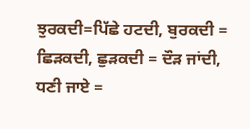ਝੁਰਕਦੀ=ਪਿੱਛੇ ਹਟਦੀ, ਬੁਰਕਦੀ = ਛਿੜਕਦੀ, ਛੁੜਕਦੀ = ਦੌੜ ਜਾਂਦੀ, ਧਣੀ ਜਾਏ =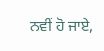ਨਵੀਂ ਹੋ ਜਾਏ,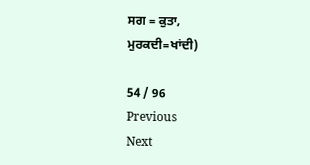ਸਗ = ਕੁਤਾ, ਮੁਰਕਦੀ=ਖਾਂਦੀ)

54 / 96
Previous
Next